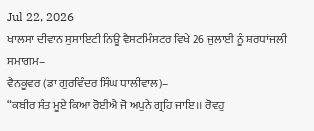Jul 22, 2026
ਖਾਲਸਾ ਦੀਵਾਨ ਸੁਸਾਇਟੀ ਨਿਊ ਵੈਸਟਮਿੰਸਟਰ ਵਿਖੇ 26 ਜੁਲਾਈ ਨੂੰ ਸ਼ਰਧਾਂਜਲੀ ਸਮਾਗਮ–
ਵੈਨਕੂਵਰ (ਡਾ ਗੁਰਵਿੰਦਰ ਸਿੰਘ ਧਾਲੀਵਾਲ)–
“ਕਬੀਰ ਸੰਤ ਮੂਏ ਕਿਆ ਰੋਈਐ ਜੋ ਅਪੁਨੇ ਗ੍ਰਹਿ ਜਾਇ।। ਰੋਵਹੁ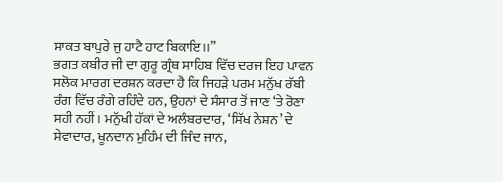ਸਾਕਤ ਬਾਪੁਰੇ ਜੁ ਹਾਟੈ ਹਾਟ ਬਿਕਾਇ।।”
ਭਗਤ ਕਬੀਰ ਜੀ ਦਾ ਗੁਰੂ ਗ੍ਰੰਥ ਸਾਹਿਬ ਵਿੱਚ ਦਰਜ ਇਹ ਪਾਵਨ ਸਲੋਕ ਮਾਰਗ ਦਰਸ਼ਨ ਕਰਦਾ ਹੈ ਕਿ ਜਿਹੜੇ ਪਰਮ ਮਨੁੱਖ ਰੱਬੀ ਰੰਗ ਵਿੱਚ ਰੰਗੇ ਰਹਿੰਦੇ ਹਨ, ਉਹਨਾਂ ਦੇ ਸੰਸਾਰ ਤੋਂ ਜਾਣ ‘ਤੇ ਰੋਣਾ ਸਹੀ ਨਹੀਂ। ਮਨੁੱਖੀ ਹੱਕਾਂ ਦੇ ਅਲੰਬਰਦਾਰ, ‘ਸਿੱਖ ਨੇਸ਼ਨ’ ਦੇ ਸੇਵਾਦਾਰ, ਖੂਨਦਾਨ ਮੁਹਿੰਮ ਦੀ ਜਿੰਦ ਜਾਨ,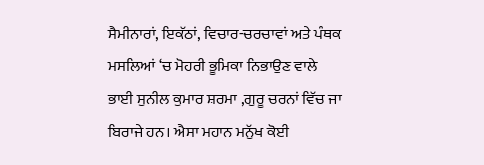ਸੈਮੀਨਾਰਾਂ, ਇਕੱਠਾਂ, ਵਿਚਾਰ-ਚਰਚਾਵਾਂ ਅਤੇ ਪੰਥਕ ਮਸਲਿਆਂ ‘ਚ ਮੋਹਰੀ ਭੂਮਿਕਾ ਨਿਭਾਉਣ ਵਾਲੇ ਭਾਈ ਸੁਨੀਲ ਕੁਮਾਰ ਸ਼ਰਮਾ ,ਗੁਰੂ ਚਰਨਾਂ ਵਿੱਚ ਜਾ ਬਿਰਾਜੇ ਹਨ। ਐਸਾ ਮਹਾਨ ਮਨੁੱਖ ਕੋਈ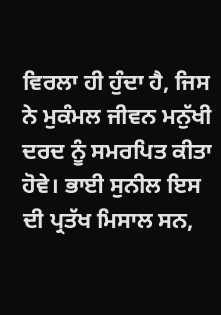ਵਿਰਲਾ ਹੀ ਹੁੰਦਾ ਹੈ, ਜਿਸ ਨੇ ਮੁਕੰਮਲ ਜੀਵਨ ਮਨੁੱਖੀ ਦਰਦ ਨੂੰ ਸਮਰਪਿਤ ਕੀਤਾ ਹੋਵੇ। ਭਾਈ ਸੁਨੀਲ ਇਸ ਦੀ ਪ੍ਰਤੱਖ ਮਿਸਾਲ ਸਨ,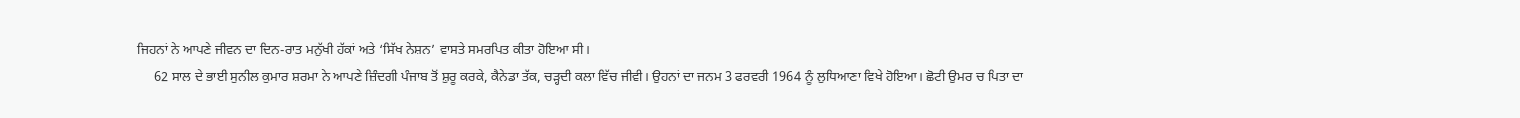ਜਿਹਨਾਂ ਨੇ ਆਪਣੇ ਜੀਵਨ ਦਾ ਦਿਨ-ਰਾਤ ਮਨੁੱਖੀ ਹੱਕਾਂ ਅਤੇ ‘ਸਿੱਖ ਨੇਸ਼ਨ’ ਵਾਸਤੇ ਸਮਰਪਿਤ ਕੀਤਾ ਹੋਇਆ ਸੀ।
     62 ਸਾਲ ਦੇ ਭਾਈ ਸੁਨੀਲ ਕੁਮਾਰ ਸ਼ਰਮਾ ਨੇ ਆਪਣੇ ਜ਼ਿੰਦਗੀ ਪੰਜਾਬ ਤੋਂ ਸ਼ੁਰੂ ਕਰਕੇ, ਕੈਨੇਡਾ ਤੱਕ, ਚੜ੍ਹਦੀ ਕਲਾ ਵਿੱਚ ਜੀਵੀ। ਉਹਨਾਂ ਦਾ ਜਨਮ 3 ਫਰਵਰੀ 1964 ਨੂੰ ਲੁਧਿਆਣਾ ਵਿਖੇ ਹੋਇਆ। ਛੋਟੀ ਉਮਰ ਚ ਪਿਤਾ ਦਾ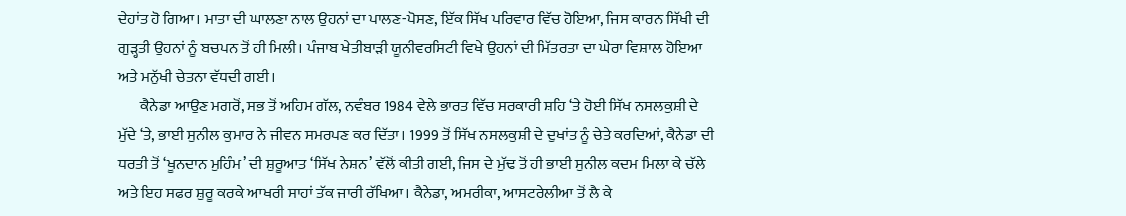ਦੇਹਾਂਤ ਹੋ ਗਿਆ। ਮਾਤਾ ਦੀ ਘਾਲਣਾ ਨਾਲ ਉਹਨਾਂ ਦਾ ਪਾਲਣ-ਪੋਸਣ, ਇੱਕ ਸਿੱਖ ਪਰਿਵਾਰ ਵਿੱਚ ਹੋਇਆ, ਜਿਸ ਕਾਰਨ ਸਿੱਖੀ ਦੀ ਗੁੜ੍ਹਤੀ ਉਹਨਾਂ ਨੂੰ ਬਚਪਨ ਤੋਂ ਹੀ ਮਿਲੀ। ਪੰਜਾਬ ਖੇਤੀਬਾੜੀ ਯੂਨੀਵਰਸਿਟੀ ਵਿਖੇ ਉਹਨਾਂ ਦੀ ਮਿੱਤਰਤਾ ਦਾ ਘੇਰਾ ਵਿਸ਼ਾਲ ਹੋਇਆ ਅਤੇ ਮਨੁੱਖੀ ਚੇਤਨਾ ਵੱਧਦੀ ਗਈ।
       ਕੈਨੇਡਾ ਆਉਣ ਮਗਰੋਂ, ਸਭ ਤੋਂ ਅਹਿਮ ਗੱਲ, ਨਵੰਬਰ 1984 ਵੇਲੇ ਭਾਰਤ ਵਿੱਚ ਸਰਕਾਰੀ ਸ਼ਹਿ ‘ਤੇ ਹੋਈ ਸਿੱਖ ਨਸਲਕੁਸ਼ੀ ਦੇ ਮੁੱਦੇ ‘ਤੇ, ਭਾਈ ਸੁਨੀਲ ਕੁਮਾਰ ਨੇ ਜੀਵਨ ਸਮਰਪਣ ਕਰ ਦਿੱਤਾ। 1999 ਤੋਂ ਸਿੱਖ ਨਸਲਕੁਸ਼ੀ ਦੇ ਦੁਖਾਂਤ ਨੂੰ ਚੇਤੇ ਕਰਦਿਆਂ, ਕੈਨੇਡਾ ਦੀ ਧਰਤੀ ਤੋਂ ‘ਖੂਨਦਾਨ ਮੁਹਿੰਮ’ ਦੀ ਸ਼ੁਰੂਆਤ ‘ਸਿੱਖ ਨੇਸ਼ਨ’ ਵੱਲੋਂ ਕੀਤੀ ਗਈ, ਜਿਸ ਦੇ ਮੁੱਢ ਤੋਂ ਹੀ ਭਾਈ ਸੁਨੀਲ ਕਦਮ ਮਿਲਾ ਕੇ ਚੱਲੇ ਅਤੇ ਇਹ ਸਫਰ ਸ਼ੁਰੂ ਕਰਕੇ ਆਖਰੀ ਸਾਹਾਂ ਤੱਕ ਜਾਰੀ ਰੱਖਿਆ। ਕੈਨੇਡਾ, ਅਮਰੀਕਾ, ਆਸਟਰੇਲੀਆ ਤੋਂ ਲੈ ਕੇ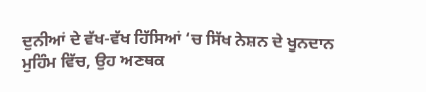ਦੁਨੀਆਂ ਦੇ ਵੱਖ-ਵੱਖ ਹਿੱਸਿਆਂ ‘ਚ ਸਿੱਖ ਨੇਸ਼ਨ ਦੇ ਖੂਨਦਾਨ ਮੁਹਿੰਮ ਵਿੱਚ, ਉਹ ਅਣਥਕ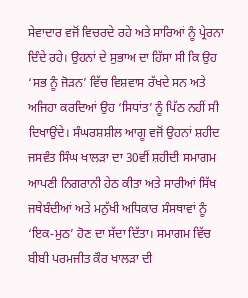ਸੇਵਾਦਾਰ ਵਜੋਂ ਵਿਚਰਦੇ ਰਹੇ ਅਤੇ ਸਾਰਿਆਂ ਨੂੰ ਪ੍ਰੇਰਨਾ ਦਿੰਦੇ ਰਹੇ। ਉਹਨਾਂ ਦੇ ਸੁਭਾਅ ਦਾ ਹਿੱਸਾ ਸੀ ਕਿ ਉਹ ‘ਸਭ ਨੂੰ ਜੋੜਨ’ ਵਿੱਚ ਵਿਸ਼ਵਾਸ ਰੱਖਦੇ ਸਨ ਅਤੇ ਅਜਿਹਾ ਕਰਦਿਆਂ ਉਹ ‘ਸਿਧਾਂਤ’ ਨੂੰ ਪਿੱਠ ਨਹੀਂ ਸੀ ਦਿਖਾਉਂਦੇ। ਸੰਘਰਸ਼ਸ਼ੀਲ ਆਗੂ ਵਜੋਂ ਉਹਨਾਂ ਸ਼ਹੀਦ ਜਸਵੰਤ ਸਿੰਘ ਖਾਲੜਾ ਦਾ 30ਵੀਂ ਸ਼ਹੀਦੀ ਸਮਾਗਮ ਆਪਣੀ ਨਿਗਰਾਨੀ ਹੇਠ ਕੀਤਾ ਅਤੇ ਸਾਰੀਆਂ ਸਿੱਖ ਜਥੇਬੰਦੀਆਂ ਅਤੇ ਮਨੁੱਖੀ ਅਧਿਕਾਰ ਸੰਸਥਾਵਾਂ ਨੂੰ ‘ਇਕ-ਮੁਠ’ ਹੋਣ ਦਾ ਸੱਦਾ ਦਿੱਤਾ। ਸਮਾਗਮ ਵਿੱਚ ਬੀਬੀ ਪਰਮਜੀਤ ਕੌਰ ਖਾਲੜਾ ਦੀ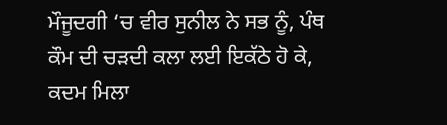ਮੌਜੂਦਗੀ ‘ਚ ਵੀਰ ਸੁਨੀਲ ਨੇ ਸਭ ਨੂੰ, ਪੰਥ ਕੌਮ ਦੀ ਚੜਦੀ ਕਲਾ ਲਈ ਇਕੱਠੇ ਹੋ ਕੇ, ਕਦਮ ਮਿਲਾ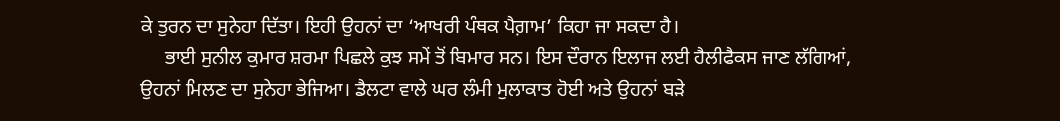ਕੇ ਤੁਰਨ ਦਾ ਸੁਨੇਹਾ ਦਿੱਤਾ। ਇਹੀ ਉਹਨਾਂ ਦਾ ‘ਆਖਰੀ ਪੰਥਕ ਪੈਗ਼ਾਮ’ ਕਿਹਾ ਜਾ ਸਕਦਾ ਹੈ।
     ਭਾਈ ਸੁਨੀਲ ਕੁਮਾਰ ਸ਼ਰਮਾ ਪਿਛਲੇ ਕੁਝ ਸਮੇਂ ਤੋਂ ਬਿਮਾਰ ਸਨ। ਇਸ ਦੌਰਾਨ ਇਲਾਜ ਲਈ ਹੈਲੀਫੈਕਸ ਜਾਣ ਲੱਗਿਆਂ, ਉਹਨਾਂ ਮਿਲਣ ਦਾ ਸੁਨੇਹਾ ਭੇਜਿਆ। ਡੈਲਟਾ ਵਾਲੇ ਘਰ ਲੰਮੀ ਮੁਲਾਕਾਤ ਹੋਈ ਅਤੇ ਉਹਨਾਂ ਬੜੇ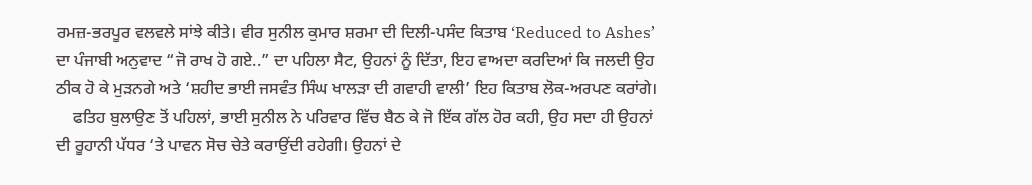ਰਮਜ਼-ਭਰਪੂਰ ਵਲਵਲੇ ਸਾਂਝੇ ਕੀਤੇ। ਵੀਰ ਸੁਨੀਲ ਕੁਮਾਰ ਸ਼ਰਮਾ ਦੀ ਦਿਲੀ-ਪਸੰਦ ਕਿਤਾਬ ‘Reduced to Ashes’ ਦਾ ਪੰਜਾਬੀ ਅਨੁਵਾਦ “ਜੋ ਰਾਖ ਹੋ ਗਏ..” ਦਾ ਪਹਿਲਾ ਸੈਟ, ਉਹਨਾਂ ਨੂੰ ਦਿੱਤਾ, ਇਹ ਵਾਅਦਾ ਕਰਦਿਆਂ ਕਿ ਜਲਦੀ ਉਹ ਠੀਕ ਹੋ ਕੇ ਮੁੜਨਗੇ ਅਤੇ ‘ਸ਼ਹੀਦ ਭਾਈ ਜਸਵੰਤ ਸਿੰਘ ਖਾਲੜਾ ਦੀ ਗਵਾਹੀ ਵਾਲੀ’ ਇਹ ਕਿਤਾਬ ਲੋਕ-ਅਰਪਣ ਕਰਾਂਗੇ।
    ਫਤਿਹ ਬੁਲਾਉਣ ਤੋਂ ਪਹਿਲਾਂ, ਭਾਈ ਸੁਨੀਲ ਨੇ ਪਰਿਵਾਰ ਵਿੱਚ ਬੈਠ ਕੇ ਜੋ ਇੱਕ ਗੱਲ ਹੋਰ ਕਹੀ, ਉਹ ਸਦਾ ਹੀ ਉਹਨਾਂ ਦੀ ਰੂਹਾਨੀ ਪੱਧਰ ‘ਤੇ ਪਾਵਨ ਸੋਚ ਚੇਤੇ ਕਰਾਉਂਦੀ ਰਹੇਗੀ। ਉਹਨਾਂ ਦੇ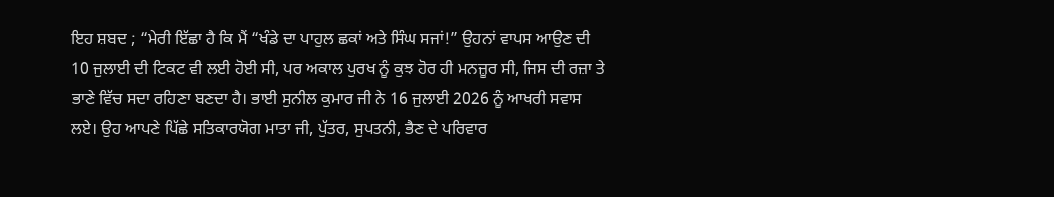ਇਹ ਸ਼ਬਦ ; “ਮੇਰੀ ਇੱਛਾ ਹੈ ਕਿ ਮੈਂ “ਖੰਡੇ ਦਾ ਪਾਹੁਲ ਛਕਾਂ ਅਤੇ ਸਿੰਘ ਸਜਾਂ!” ਉਹਨਾਂ ਵਾਪਸ ਆਉਣ ਦੀ 10 ਜੁਲਾਈ ਦੀ ਟਿਕਟ ਵੀ ਲਈ ਹੋਈ ਸੀ, ਪਰ ਅਕਾਲ ਪੁਰਖ ਨੂੰ ਕੁਝ ਹੋਰ ਹੀ ਮਨਜ਼ੂਰ ਸੀ, ਜਿਸ ਦੀ ਰਜ਼ਾ ਤੇ ਭਾਣੇ ਵਿੱਚ ਸਦਾ ਰਹਿਣਾ ਬਣਦਾ ਹੈ। ਭਾਈ ਸੁਨੀਲ ਕੁਮਾਰ ਜੀ ਨੇ 16 ਜੁਲਾਈ 2026 ਨੂੰ ਆਖਰੀ ਸਵਾਸ ਲਏ। ਉਹ ਆਪਣੇ ਪਿੱਛੇ ਸਤਿਕਾਰਯੋਗ ਮਾਤਾ ਜੀ, ਪੁੱਤਰ, ਸੁਪਤਨੀ, ਭੈਣ ਦੇ ਪਰਿਵਾਰ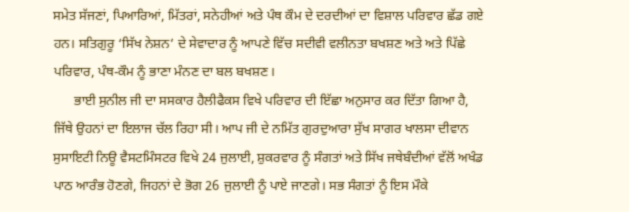ਸਮੇਤ ਸੱਜਣਾਂ, ਪਿਆਰਿਆਂ, ਮਿੱਤਰਾਂ, ਸਨੇਹੀਆਂ ਅਤੇ ਪੰਥ ਕੌਮ ਦੇ ਦਰਦੀਆਂ ਦਾ ਵਿਸ਼ਾਲ ਪਰਿਵਾਰ ਛੱਡ ਗਏ ਹਨ। ਸਤਿਗੁਰੂ ‘ਸਿੱਖ ਨੇਸ਼ਨ’ ਦੇ ਸੇਵਾਦਾਰ ਨੂੰ ਆਪਣੇ ਵਿੱਚ ਸਦੀਵੀ ਵਲੀਨਤਾ ਬਖਸ਼ਣ ਅਤੇ ਅਤੇ ਪਿੱਛੇ ਪਰਿਵਾਰ, ਪੰਥ-ਕੌਮ ਨੂੰ ਭਾਣਾ ਮੰਨਣ ਦਾ ਬਲ ਬਖਸ਼ਣ।
      ਭਾਈ ਸੁਨੀਲ ਜੀ ਦਾ ਸਸਕਾਰ ਹੈਲੀਫੈਕਸ ਵਿਖੇ ਪਰਿਵਾਰ ਦੀ ਇੱਛਾ ਅਨੁਸਾਰ ਕਰ ਦਿੱਤਾ ਗਿਆ ਹੈ, ਜਿੱਥੇ ਉਹਨਾਂ ਦਾ ਇਲਾਜ ਚੱਲ ਰਿਹਾ ਸੀ। ਆਪ ਜੀ ਦੇ ਨਮਿੱਤ ਗੁਰਦੁਆਰਾ ਸੁੱਖ ਸਾਗਰ ਖਾਲਸਾ ਦੀਵਾਨ ਸੁਸਾਇਟੀ ਨਿਊ ਵੈਸਟਮਿੰਸਟਰ ਵਿਖੇ 24 ਜੁਲਾਈ, ਸ਼ੁਕਰਵਾਰ ਨੂੰ ਸੰਗਤਾਂ ਅਤੇ ਸਿੱਖ ਜਥੇਬੰਦੀਆਂ ਵੱਲੋਂ ਅਖੰਡ ਪਾਠ ਆਰੰਭ ਹੋਣਗੇ, ਜਿਹਨਾਂ ਦੇ ਭੋਗ 26 ਜੁਲਾਈ ਨੂੰ ਪਾਏ ਜਾਣਗੇ। ਸਭ ਸੰਗਤਾਂ ਨੂੰ ਇਸ ਮੌਕੇ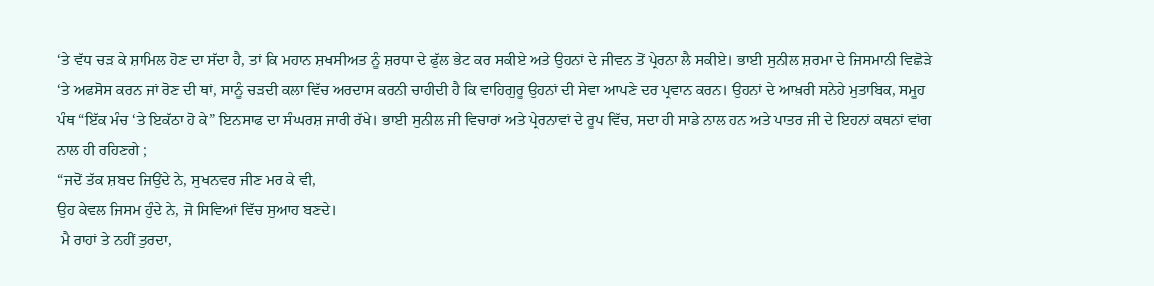‘ਤੇ ਵੱਧ ਚੜ ਕੇ ਸ਼ਾਮਿਲ ਹੋਣ ਦਾ ਸੱਦਾ ਹੈ, ਤਾਂ ਕਿ ਮਹਾਨ ਸ਼ਖਸੀਅਤ ਨੂੰ ਸ਼ਰਧਾ ਦੇ ਫੁੱਲ ਭੇਟ ਕਰ ਸਕੀਏ ਅਤੇ ਉਹਨਾਂ ਦੇ ਜੀਵਨ ਤੋਂ ਪ੍ਰੇਰਨਾ ਲੈ ਸਕੀਏ। ਭਾਈ ਸੁਨੀਲ ਸ਼ਰਮਾ ਦੇ ਜਿਸਮਾਨੀ ਵਿਛੋੜੇ ‘ਤੇ ਅਫਸੋਸ ਕਰਨ ਜਾਂ ਰੋਣ ਦੀ ਥਾਂ, ਸਾਨੂੰ ਚੜਦੀ ਕਲਾ ਵਿੱਚ ਅਰਦਾਸ ਕਰਨੀ ਚਾਹੀਦੀ ਹੈ ਕਿ ਵਾਹਿਗੁਰੂ ਉਹਨਾਂ ਦੀ ਸੇਵਾ ਆਪਣੇ ਦਰ ਪ੍ਰਵਾਨ ਕਰਨ। ਉਹਨਾਂ ਦੇ ਆਖ਼ਰੀ ਸਨੇਹੇ ਮੁਤਾਬਿਕ, ਸਮੂਹ ਪੰਥ “ਇੱਕ ਮੰਚ ‘ਤੇ ਇਕੱਠਾ ਹੋ ਕੇ” ਇਨਸਾਫ ਦਾ ਸੰਘਰਸ਼ ਜਾਰੀ ਰੱਖੇ। ਭਾਈ ਸੁਨੀਲ ਜੀ ਵਿਚਾਰਾਂ ਅਤੇ ਪ੍ਰੇਰਨਾਵਾਂ ਦੇ ਰੂਪ ਵਿੱਚ, ਸਦਾ ਹੀ ਸਾਡੇ ਨਾਲ ਹਨ ਅਤੇ ਪਾਤਰ ਜੀ ਦੇ ਇਹਨਾਂ ਕਥਨਾਂ ਵਾਂਗ ਨਾਲ ਹੀ ਰਹਿਣਗੇ ;
“ਜਦੋਂ ਤੱਕ ਸ਼ਬਦ ਜਿਉਂਦੇ ਨੇ, ਸੁਖਨਵਰ ਜੀਣ ਮਰ ਕੇ ਵੀ,
ਉਹ ਕੇਵਲ ਜਿਸਮ ਹੁੰਦੇ ਨੇ, ਜੋ ਸਿਵਿਆਂ ਵਿੱਚ ਸੁਆਹ ਬਣਦੇ।
 ਮੈ ਰਾਹਾਂ ਤੇ ਨਹੀਂ ਤੁਰਦਾ,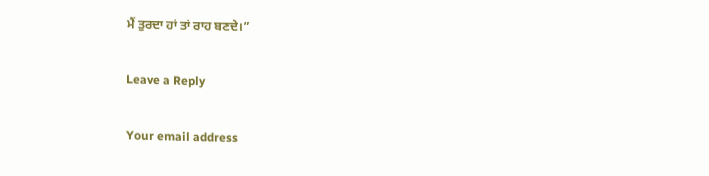ਮੈਂ ਤੁਰਦਾ ਹਾਂ ਤਾਂ ਰਾਹ ਬਣਦੇ।”

Leave a Reply

Your email address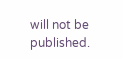will not be published.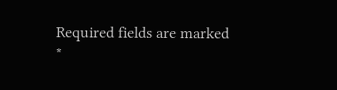Required fields are marked *